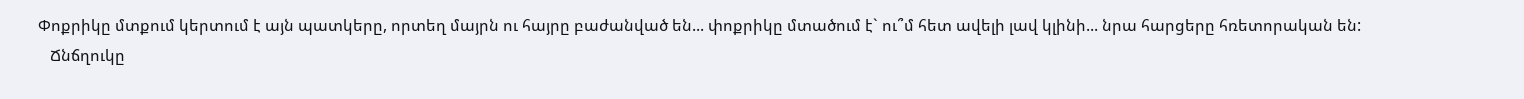Փոքրիկը մտքում կերտում է այն պատկերը, որտեղ մայրն ու հայրը բաժանված են... փոքրիկը մտածում է` ու՞մ հետ ավելի լավ կլինի... նրա հարցերը հռետորական են:
   Ճնճղուկը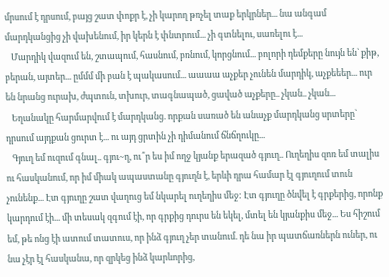մրսում է դրսում, բայց շատ փոքր է, չի կարող թռչել տաք երկրներ... նա անգամ մարդկանցից չի վախենում, իր կերն է փնտրում... չի գտնելու, սառելու է...
   Մարդիկ վազում են, շտապում, հասնում, բռնում, կորցնում... բոլորի դեմքերը նույն են` քիթ, բերան, այտեր... ըմմմ մի բան է պակասում... աաաա աչքեր չունեն մարդիկ, աչքեեեր... ուր են նրանց ուրախ, ժպտուն, տխուր, տագնապած, ցաված աչքերը.. չկան.. չկան...
   Եղանակը հարմարվում է մարդկանց. որքան սառած են անաչք մարդկանց սրտերը` դրսում այդքան ցուրտ է... ու այդ ցրտին չի դիմանում ճնճղուկը...
   Գյուղ եմ ուզում գնալ.. գյու~ղ, ու՞ր ես իմ ողջ կյանք երազած գյուղ.. Ուղեղիս զոռ եմ տալիս ու հասկանում, որ իմ միակ ապաստանը գյուղն է, երևի դրա համար էլ գյուղում տուն չունենք... Էտ գյուղը շատ վաղուց եմ նկարել ուղեղիս մեջ: Էտ գյուղը ծնվել է գրքերից, որոնք կարդում էի... մի տեսակ զգում էի, որ գրքից դուրս են եկել, մտել են կյանքիս մեջ... Ես հիշում եմ, թե ոնց էի ատում տատուս, որ ինձ գյուղ չեր տանում. դե նա իր պատճառներն ուներ, ու նա չէր էլ հասկանա, որ զրկեց ինձ կարևորից,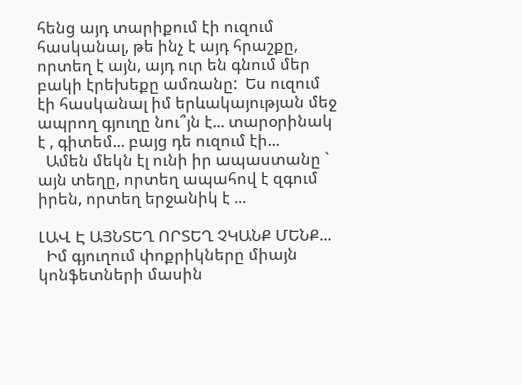հենց այդ տարիքում էի ուզում հասկանալ, թե ինչ է այդ հրաշքը, որտեղ է այն, այդ ուր են գնում մեր բակի էրեխեքը ամռանը:  Ես ուզում էի հասկանալ իմ երևակայության մեջ ապրող գյուղը նու՞յն է... տարօրինակ է , գիտեմ... բայց դե ուզում էի...
  Ամեն մեկն էլ ունի իր ապաստանը ` այն տեղը, որտեղ ապահով է զգում իրեն, որտեղ երջանիկ է ...

ԼԱՎ Է ԱՅՆՏԵՂ ՈՐՏԵՂ ՉԿԱՆՔ ՄԵՆՔ...
  Իմ գյուղում փոքրիկները միայն կոնֆետների մասին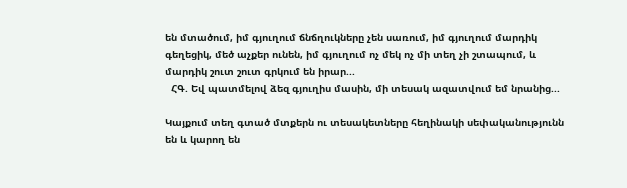են մտածում, իմ գյուղում ճնճղուկները չեն սառում, իմ գյուղում մարդիկ գեղեցիկ, մեծ աչքեր ունեն, իմ գյուղում ոչ մեկ ոչ մի տեղ չի շտապում, և մարդիկ շուտ շուտ գրկում են իրար...
  ՀԳ. Եվ պատմելով ձեզ գյուղիս մասին, մի տեսակ ազատվում եմ նրանից...

Կայքում տեղ գտած մտքերն ու տեսակետները հեղինակի սեփականությունն են և կարող են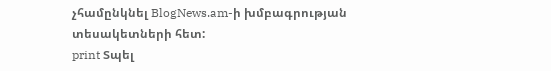չհամընկնել BlogNews.am-ի խմբագրության տեսակետների հետ:
print Տպել